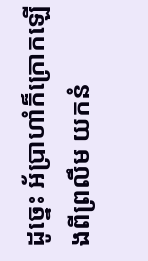ដូច្នេះ អ័ប្រាហាំក៏ក្រោកឡើងពីព្រលឹម យកនំ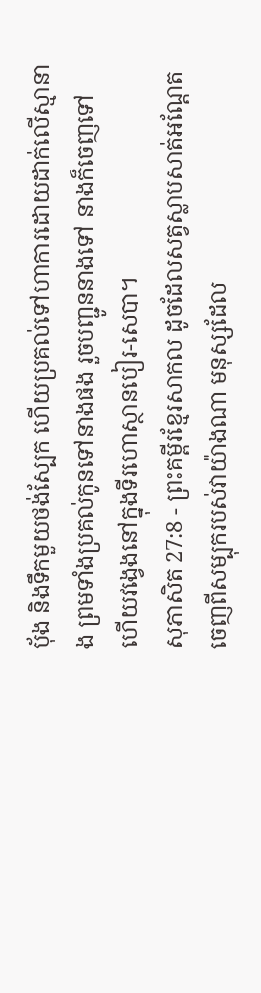បុ័ង និងទឹកមួយថង់ស្បែក ហើយប្រគល់ទៅហាការដោយដាក់លើស្មានាង ព្រមទាំងប្រគល់កូនទៅនាងផង រួចបញ្ជូននាងទៅ នាងក៏ចេញទៅ ហើយវង្វេងនៅក្នុងទីរហោស្ថានបៀរ-សេបា។
សុភាសិត 27:8 - ព្រះគម្ពីរខ្មែរសាកល ដូចដែលសត្វស្លាបសាត់អណ្ដែតចេញពីសម្បុករបស់វាយ៉ាងណា មនុស្សដែល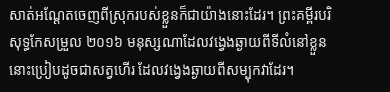សាត់អណ្ដែតចេញពីស្រុករបស់ខ្លួនក៏ជាយ៉ាងនោះដែរ។ ព្រះគម្ពីរបរិសុទ្ធកែសម្រួល ២០១៦ មនុស្សណាដែលវង្វេងឆ្ងាយពីទីលំនៅខ្លួន នោះប្រៀបដូចជាសត្វហើរ ដែលវង្វេងឆ្ងាយពីសម្បុកវាដែរ។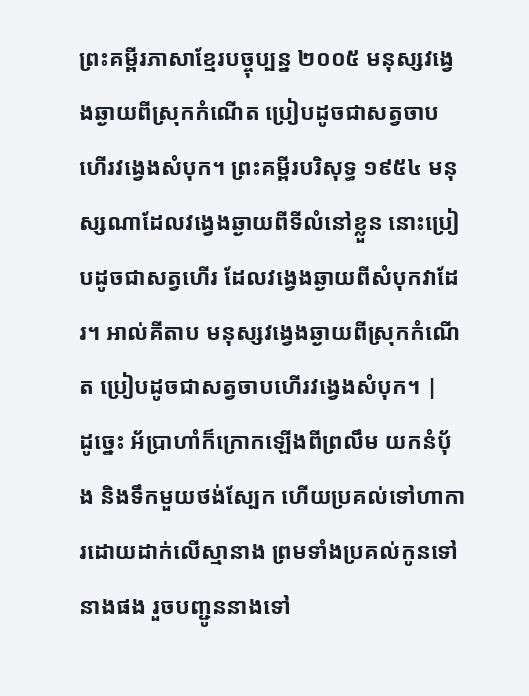ព្រះគម្ពីរភាសាខ្មែរបច្ចុប្បន្ន ២០០៥ មនុស្សវង្វេងឆ្ងាយពីស្រុកកំណើត ប្រៀបដូចជាសត្វចាបហើរវង្វេងសំបុក។ ព្រះគម្ពីរបរិសុទ្ធ ១៩៥៤ មនុស្សណាដែលវង្វេងឆ្ងាយពីទីលំនៅខ្លួន នោះប្រៀបដូចជាសត្វហើរ ដែលវង្វេងឆ្ងាយពីសំបុកវាដែរ។ អាល់គីតាប មនុស្សវង្វេងឆ្ងាយពីស្រុកកំណើត ប្រៀបដូចជាសត្វចាបហើរវង្វេងសំបុក។ |
ដូច្នេះ អ័ប្រាហាំក៏ក្រោកឡើងពីព្រលឹម យកនំបុ័ង និងទឹកមួយថង់ស្បែក ហើយប្រគល់ទៅហាការដោយដាក់លើស្មានាង ព្រមទាំងប្រគល់កូនទៅនាងផង រួចបញ្ជូននាងទៅ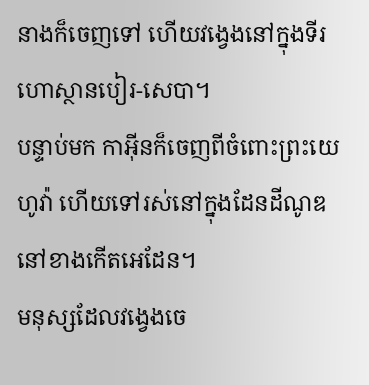នាងក៏ចេញទៅ ហើយវង្វេងនៅក្នុងទីរហោស្ថានបៀរ-សេបា។
បន្ទាប់មក កាអ៊ីនក៏ចេញពីចំពោះព្រះយេហូវ៉ា ហើយទៅរស់នៅក្នុងដែនដីណូឌ នៅខាងកើតអេដែន។
មនុស្សដែលវង្វេងចេ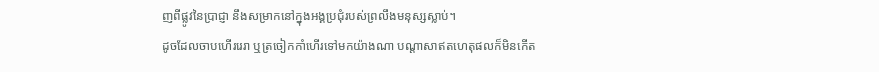ញពីផ្លូវនៃប្រាជ្ញា នឹងសម្រាកនៅក្នុងអង្គប្រជុំរបស់ព្រលឹងមនុស្សស្លាប់។
ដូចដែលចាបហើររេរា ឬត្រចៀកកាំហើរទៅមកយ៉ាងណា បណ្ដាសាឥតហេតុផលក៏មិនកើត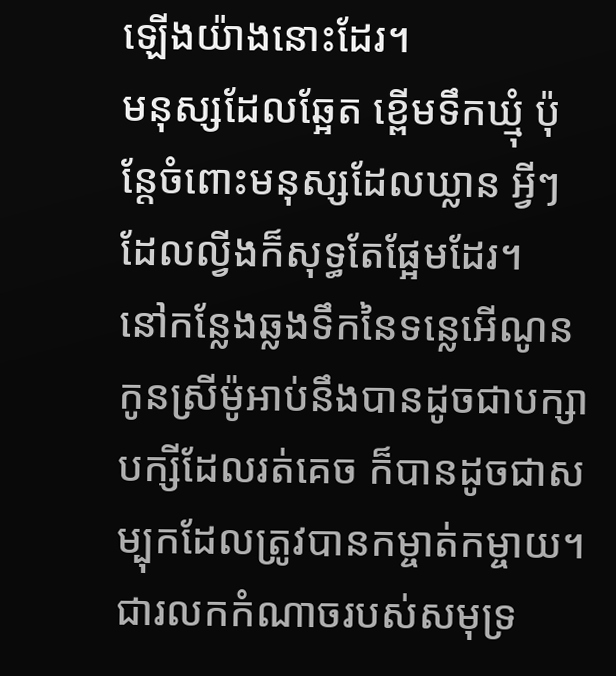ឡើងយ៉ាងនោះដែរ។
មនុស្សដែលឆ្អែត ខ្ពើមទឹកឃ្មុំ ប៉ុន្តែចំពោះមនុស្សដែលឃ្លាន អ្វីៗដែលល្វីងក៏សុទ្ធតែផ្អែមដែរ។
នៅកន្លែងឆ្លងទឹកនៃទន្លេអើណូន កូនស្រីម៉ូអាប់នឹងបានដូចជាបក្សាបក្សីដែលរត់គេច ក៏បានដូចជាសម្បុកដែលត្រូវបានកម្ចាត់កម្ចាយ។
ជារលកកំណាចរបស់សមុទ្រ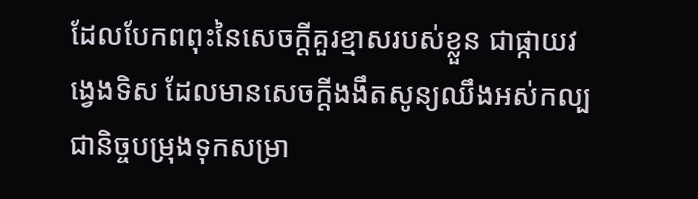ដែលបែកពពុះនៃសេចក្ដីគួរខ្មាសរបស់ខ្លួន ជាផ្កាយវង្វេងទិស ដែលមានសេចក្ដីងងឹតសូន្យឈឹងអស់កល្បជានិច្ចបម្រុងទុកសម្រា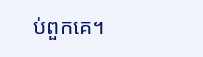ប់ពួកគេ។